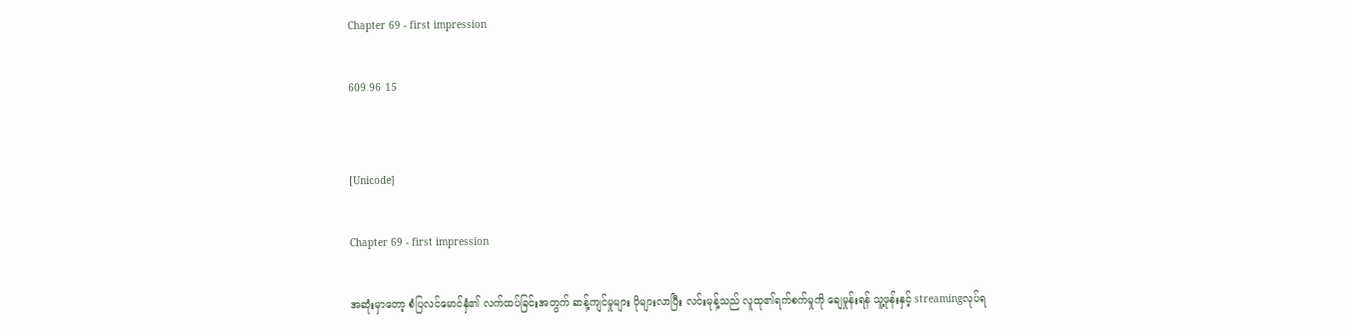Chapter 69 - first impression

609 96 15


[Unicode]

Chapter 69 - first impression

အဆုံးမှာတော့ စံပြလင်မောင်နှံ၏ လက်ထပ်ခြင်းအတွက် ဆန့်ကျင်မှုများ ပိုများလာပြီး လင်းမုန့်သည် လူထု၏ရက်စက်မှုကို ချေမှုန်းရန် သူ့ဖုန်းနှင့် streamingလုပ်ရ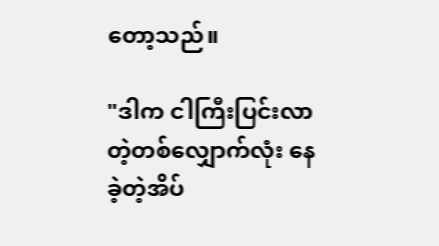တော့သည်။

"ဒါက ငါကြီးပြင်းလာတဲ့တစ်လျှောက်လုံး နေခဲ့တဲ့အိပ်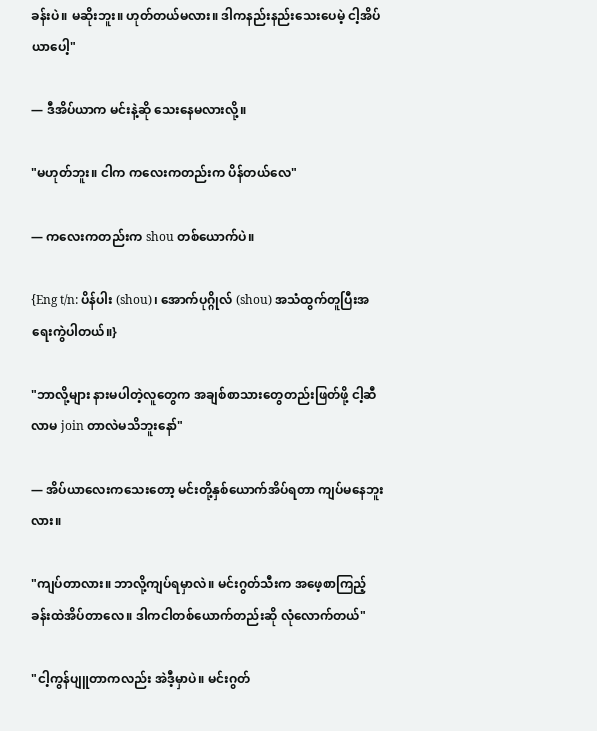ခန်းပဲ။ မဆိုးဘူး။ ဟုတ်တယ်မလား။ ဒါကနည်းနည်းသေးပေမဲ့ ငါ့အိပ်ယာပေါ့"

— ဒီအိပ်ယာက မင်းနဲ့ဆို သေးနေမလားလို့။

"မဟုတ်ဘူး။ ငါက ကလေးကတည်းက ပိန်တယ်လေ"

— ကလေးကတည်းက shou တစ်ယောက်ပဲ။

{Eng t/n: ပိန်ပါး (shou)၊ အောက်ပုဂ္ဂိုလ် (shou) အသံထွက်တူပြီးအရေးကွဲပါတယ်။}

"ဘာလို့များ နားမပါတဲ့လူတွေက အချစ်စာသားတွေတည်းဖြတ်ဖို့ ငါ့ဆီလာမ join တာလဲမသိဘူးနော်"

— အိပ်ယာလေးကသေးတော့ မင်းတို့နှစ်‌ယောက်အိပ်ရတာ ကျပ်မနေဘူးလား။

"ကျပ်တာလား။ ဘာလို့ကျပ်ရမှာလဲ။ မင်းဂွတ်သီးက အဖေ့စာကြည့်ခန်းထဲအိပ်တာလေ။ ဒါကငါတစ်ယောက်တည်းဆို လုံလောက်တယ်"

"ငါ့ကွန်ပျူတာကလည်း အဲဒီ့မှာပဲ။ မင်းဂွတ်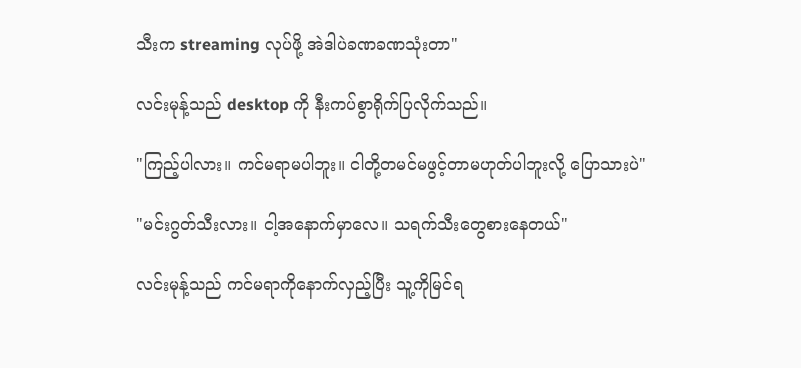သီးက streaming လုပ်ဖို့ အဲဒါပဲခဏခဏသုံးတာ"

လင်းမုန့်သည် desktop ကို နီးကပ်စွာရိုက်ပြလိုက်သည်။

"ကြည့်ပါလား။ ကင်မရာမပါဘူး။ ငါတို့တမင်မဖွင့်တာမဟုတ်ပါဘူးလို့ ပြောသားပဲ"

"မင်းဂွတ်သီးလား။ ငါ့အနောက်မှာလေ။ သရက်သီးတွေစားနေတယ်"

လင်းမုန့်သည် ကင်မရာကိုနောက်လှည့်ပြီး သူ့ကိုမြင်ရ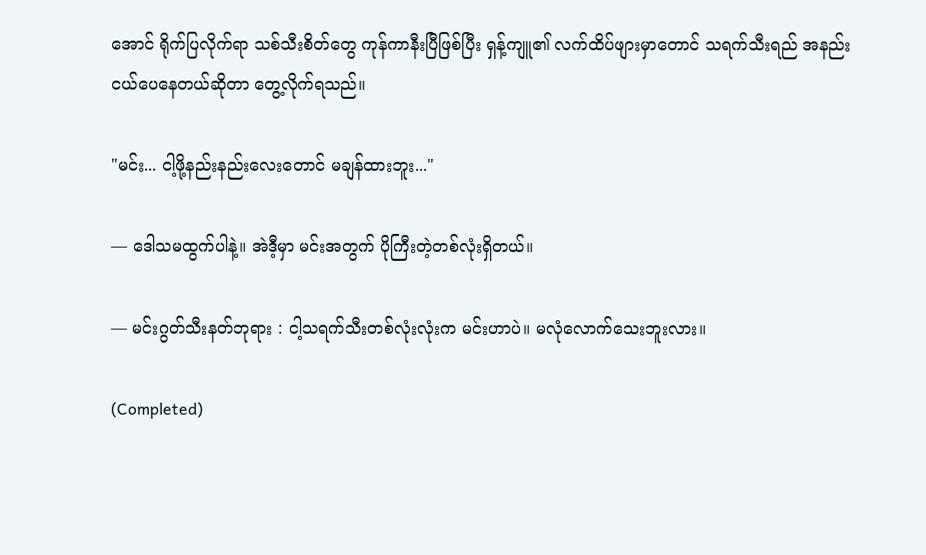အောင် ရိုက်ပြလိုက်ရာ သစ်သီးစိတ်တွေ ကုန်ကာနီးပြီဖြစ်ပြီး ရှန့်ကျူ၏ လက်ထိပ်ဖျားမှာတောင် သရက်သီးရည် အနည်းငယ်ပေနေတယ်ဆိုတာ တွေ့လိုက်ရသည်။

"မင်း... ငါ့ဖို့နည်းနည်းလေးတောင် မချန်ထားဘူး..."

— ဒေါသမထွက်ပါနဲ့။ အဲဒီ့မှာ မင်းအတွက် ပိုကြီးတဲ့တစ်လုံးရှိတယ်။

— မင်းဂွတ်သီးနတ်ဘုရား : ငါ့သရက်သီးတစ်လုံးလုံးက မင်းဟာပဲ။ မလုံလောက်သေးဘူးလား။

(Completed)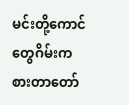မင်းတို့ကောင်တွေဂိမ်းကစားတာတော်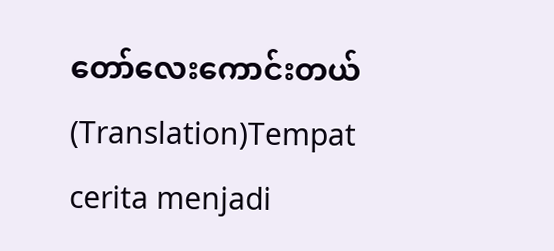တော်လေးကောင်းတယ်(Translation)Tempat cerita menjadi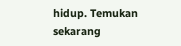hidup. Temukan sekarang